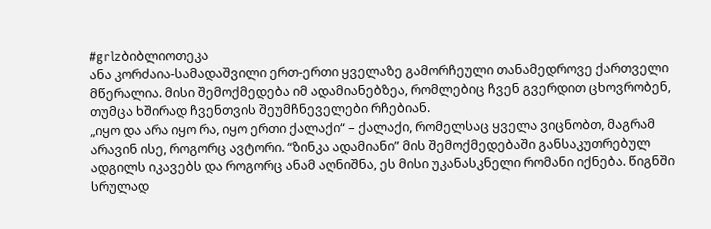#grlzბიბლიოთეკა
ანა კორძაია-სამადაშვილი ერთ-ერთი ყველაზე გამორჩეული თანამედროვე ქართველი მწერალია. მისი შემოქმედება იმ ადამიანებზეა, რომლებიც ჩვენ გვერდით ცხოვრობენ, თუმცა ხშირად ჩვენთვის შეუმჩნეველები რჩებიან.
„იყო და არა იყო რა, იყო ერთი ქალაქი“ – ქალაქი, რომელსაც ყველა ვიცნობთ, მაგრამ არავინ ისე, როგორც ავტორი. “ზინკა ადამიანი” მის შემოქმედებაში განსაკუთრებულ ადგილს იკავებს და როგორც ანამ აღნიშნა, ეს მისი უკანასკნელი რომანი იქნება. წიგნში სრულად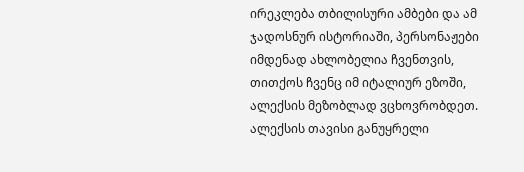ირეკლება თბილისური ამბები და ამ ჯადოსნურ ისტორიაში, პერსონაჟები იმდენად ახლობელია ჩვენთვის, თითქოს ჩვენც იმ იტალიურ ეზოში, ალექსის მეზობლად ვცხოვრობდეთ.
ალექსის თავისი განუყრელი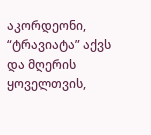აკორდეონი, “ტრავიატა” აქვს და მღერის ყოველთვის,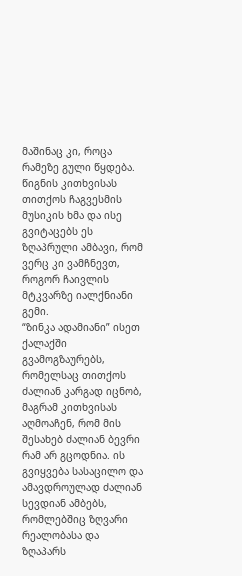მაშინაც კი, როცა რამეზე გული წყდება. წიგნის კითხვისას თითქოს ჩაგვესმის მუსიკის ხმა და ისე გვიტაცებს ეს ზღაპრული ამბავი, რომ ვერც კი ვამჩნევთ, როგორ ჩაივლის მტკვარზე იალქნიანი გემი.
“ზინკა ადამიანი” ისეთ ქალაქში გვამოგზაურებს, რომელსაც თითქოს ძალიან კარგად იცნობ, მაგრამ კითხვისას აღმოაჩენ, რომ მის შესახებ ძალიან ბევრი რამ არ გცოდნია. ის გვიყვება სასაცილო და ამავდროულად ძალიან სევდიან ამბებს, რომლებშიც ზღვარი რეალობასა და ზღაპარს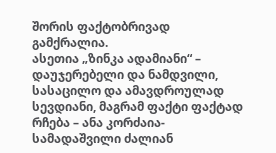შორის ფაქტობრივად გამქრალია.
ასეთია „ზინკა ადამიანი“ – დაუჯერებელი და ნამდვილი, სასაცილო და ამავდროულად სევდიანი, მაგრამ ფაქტი ფაქტად რჩება – ანა კორძაია-სამადაშვილი ძალიან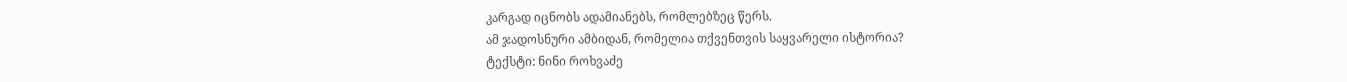კარგად იცნობს ადამიანებს, რომლებზეც წერს.
ამ ჯადოსნური ამბიდან, რომელია თქვენთვის საყვარელი ისტორია?
ტექსტი: ნინი როხვაძე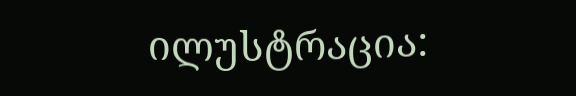ილუსტრაცია: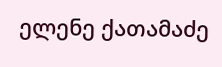ელენე ქათამაძე